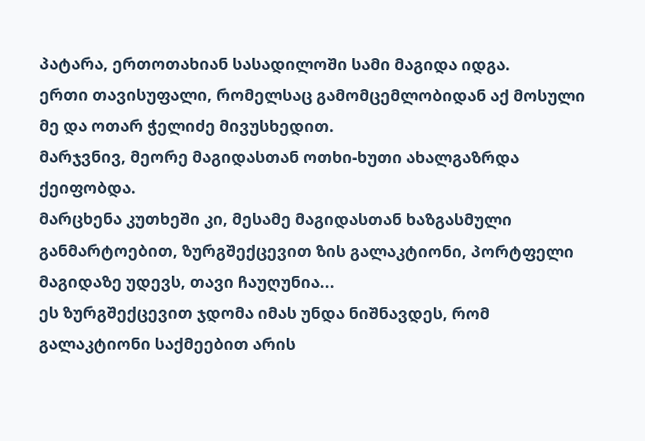პატარა, ერთოთახიან სასადილოში სამი მაგიდა იდგა.
ერთი თავისუფალი, რომელსაც გამომცემლობიდან აქ მოსული მე და ოთარ ჭელიძე მივუსხედით.
მარჯვნივ, მეორე მაგიდასთან ოთხი-ხუთი ახალგაზრდა ქეიფობდა.
მარცხენა კუთხეში კი, მესამე მაგიდასთან ხაზგასმული განმარტოებით, ზურგშექცევით ზის გალაკტიონი, პორტფელი მაგიდაზე უდევს, თავი ჩაუღუნია...
ეს ზურგშექცევით ჯდომა იმას უნდა ნიშნავდეს, რომ გალაკტიონი საქმეებით არის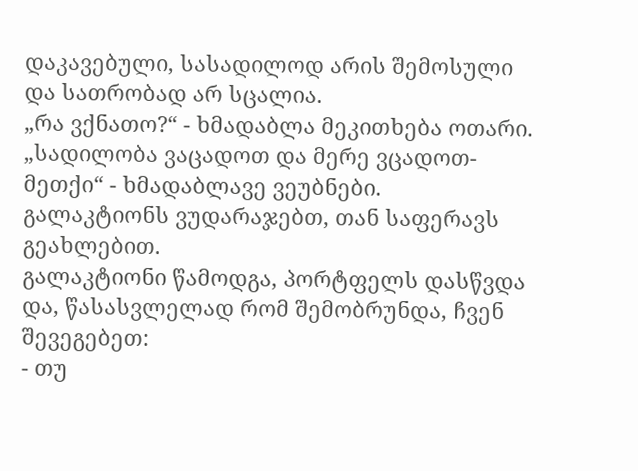დაკავებული, სასადილოდ არის შემოსული და სათრობად არ სცალია.
„რა ვქნათო?“ - ხმადაბლა მეკითხება ოთარი.
„სადილობა ვაცადოთ და მერე ვცადოთ-მეთქი“ - ხმადაბლავე ვეუბნები.
გალაკტიონს ვუდარაჯებთ, თან საფერავს გეახლებით.
გალაკტიონი წამოდგა, პორტფელს დასწვდა და, წასასვლელად რომ შემობრუნდა, ჩვენ შევეგებეთ:
- თუ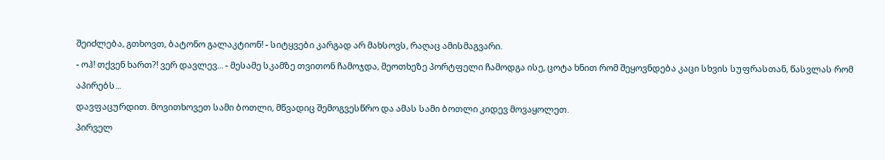შეიძლება, გთხოვთ, ბატონო გალაკტიონ! - სიტყვები კარგად არ მახსოვს, რაღაც ამისმაგვარი.
- ოჰ! თქვენ ხართ?! ვერ დავლევ... - მესამე სკამზე თვითონ ჩამოჯდა, მეოთხეზე პორტფელი ჩამოდგა ისე, ცოტა ხნით რომ შეყოვნდება კაცი სხვის სუფრასთან, წასვლას რომ აპირებს...
დავფაცურდით. მოვითხოვეთ სამი ბოთლი, მწვადიც შემოგვესწრო და ამას სამი ბოთლი კიდევ მოვაყოლეთ.
პირველ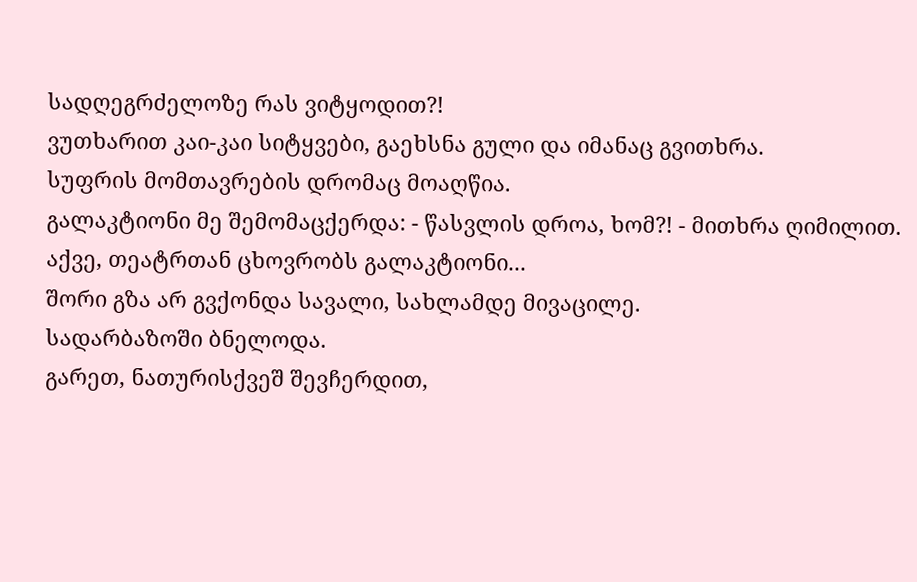სადღეგრძელოზე რას ვიტყოდით?!
ვუთხარით კაი-კაი სიტყვები, გაეხსნა გული და იმანაც გვითხრა.
სუფრის მომთავრების დრომაც მოაღწია.
გალაკტიონი მე შემომაცქერდა: - წასვლის დროა, ხომ?! - მითხრა ღიმილით.
აქვე, თეატრთან ცხოვრობს გალაკტიონი...
შორი გზა არ გვქონდა სავალი, სახლამდე მივაცილე.
სადარბაზოში ბნელოდა.
გარეთ, ნათურისქვეშ შევჩერდით,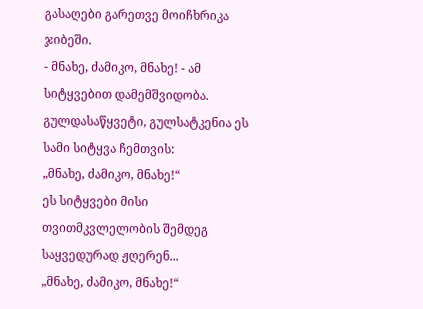გასაღები გარეთვე მოიჩხრიკა ჯიბეში.
- მნახე, ძამიკო, მნახე! - ამ სიტყვებით დამემშვიდობა.
გულდასაწყვეტი, გულსატკენია ეს სამი სიტყვა ჩემთვის:
„მნახე, ძამიკო, მნახე!“
ეს სიტყვები მისი თვითმკვლელობის შემდეგ საყვედურად ჟღერენ...
„მნახე, ძამიკო, მნახე!“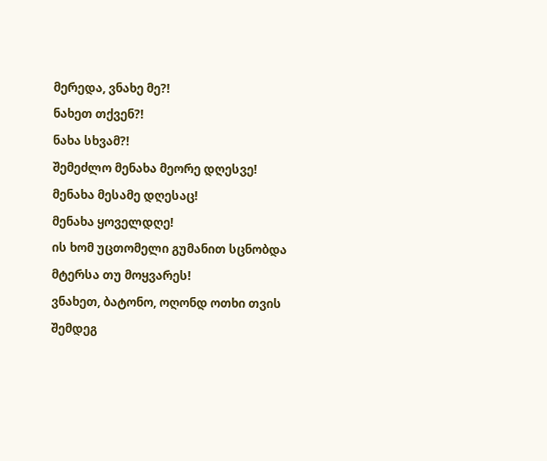მერედა, ვნახე მე?!
ნახეთ თქვენ?!
ნახა სხვამ?!
შემეძლო მენახა მეორე დღესვე!
მენახა მესამე დღესაც!
მენახა ყოველდღე!
ის ხომ უცთომელი გუმანით სცნობდა მტერსა თუ მოყვარეს!
ვნახეთ, ბატონო, ოღონდ ოთხი თვის შემდეგ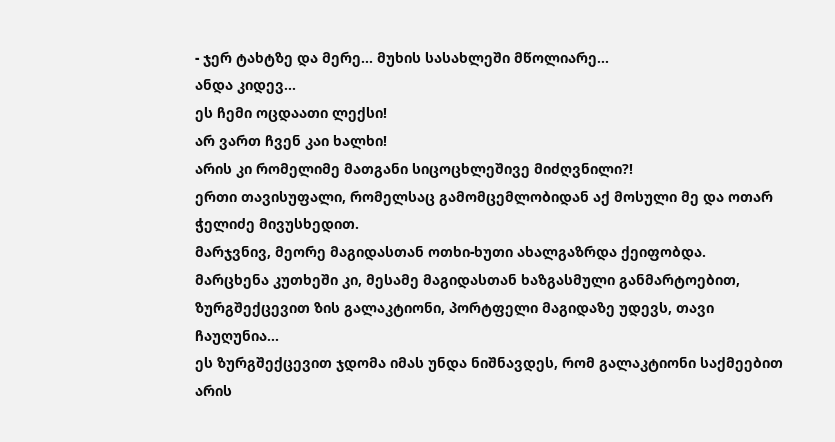- ჯერ ტახტზე და მერე... მუხის სასახლეში მწოლიარე...
ანდა კიდევ...
ეს ჩემი ოცდაათი ლექსი!
არ ვართ ჩვენ კაი ხალხი!
არის კი რომელიმე მათგანი სიცოცხლეშივე მიძღვნილი?!
ერთი თავისუფალი, რომელსაც გამომცემლობიდან აქ მოსული მე და ოთარ ჭელიძე მივუსხედით.
მარჯვნივ, მეორე მაგიდასთან ოთხი-ხუთი ახალგაზრდა ქეიფობდა.
მარცხენა კუთხეში კი, მესამე მაგიდასთან ხაზგასმული განმარტოებით, ზურგშექცევით ზის გალაკტიონი, პორტფელი მაგიდაზე უდევს, თავი ჩაუღუნია...
ეს ზურგშექცევით ჯდომა იმას უნდა ნიშნავდეს, რომ გალაკტიონი საქმეებით არის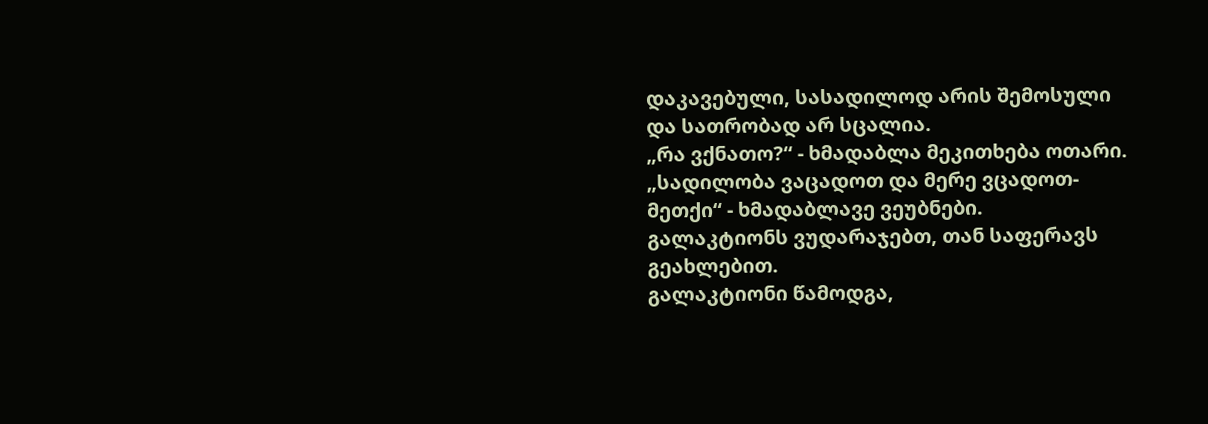დაკავებული, სასადილოდ არის შემოსული და სათრობად არ სცალია.
„რა ვქნათო?“ - ხმადაბლა მეკითხება ოთარი.
„სადილობა ვაცადოთ და მერე ვცადოთ-მეთქი“ - ხმადაბლავე ვეუბნები.
გალაკტიონს ვუდარაჯებთ, თან საფერავს გეახლებით.
გალაკტიონი წამოდგა,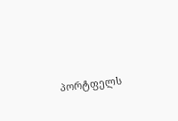პორტფელს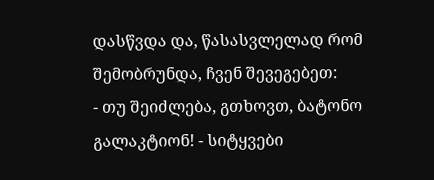დასწვდა და, წასასვლელად რომ შემობრუნდა, ჩვენ შევეგებეთ:
- თუ შეიძლება, გთხოვთ, ბატონო გალაკტიონ! - სიტყვები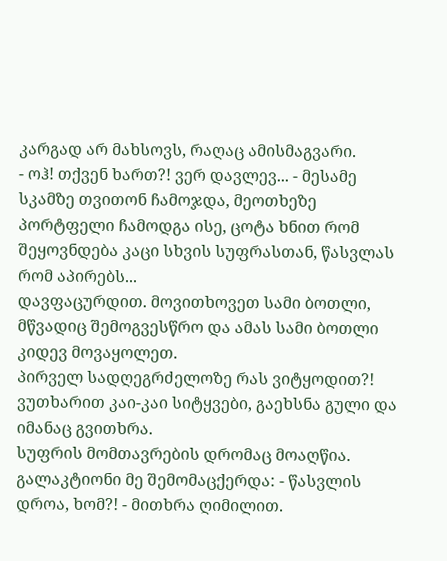კარგად არ მახსოვს, რაღაც ამისმაგვარი.
- ოჰ! თქვენ ხართ?! ვერ დავლევ... - მესამე სკამზე თვითონ ჩამოჯდა, მეოთხეზე პორტფელი ჩამოდგა ისე, ცოტა ხნით რომ შეყოვნდება კაცი სხვის სუფრასთან, წასვლას რომ აპირებს...
დავფაცურდით. მოვითხოვეთ სამი ბოთლი, მწვადიც შემოგვესწრო და ამას სამი ბოთლი კიდევ მოვაყოლეთ.
პირველ სადღეგრძელოზე რას ვიტყოდით?!
ვუთხარით კაი-კაი სიტყვები, გაეხსნა გული და იმანაც გვითხრა.
სუფრის მომთავრების დრომაც მოაღწია.
გალაკტიონი მე შემომაცქერდა: - წასვლის დროა, ხომ?! - მითხრა ღიმილით.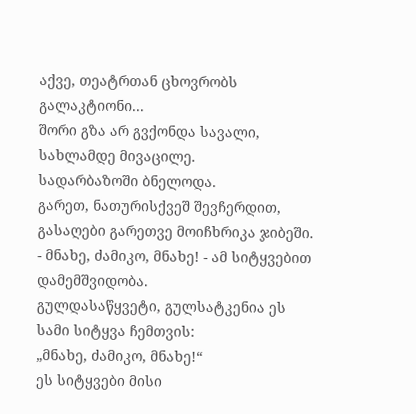აქვე, თეატრთან ცხოვრობს გალაკტიონი...
შორი გზა არ გვქონდა სავალი, სახლამდე მივაცილე.
სადარბაზოში ბნელოდა.
გარეთ, ნათურისქვეშ შევჩერდით, გასაღები გარეთვე მოიჩხრიკა ჯიბეში.
- მნახე, ძამიკო, მნახე! - ამ სიტყვებით დამემშვიდობა.
გულდასაწყვეტი, გულსატკენია ეს სამი სიტყვა ჩემთვის:
„მნახე, ძამიკო, მნახე!“
ეს სიტყვები მისი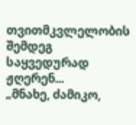თვითმკვლელობის შემდეგ საყვედურად ჟღერენ...
„მნახე, ძამიკო,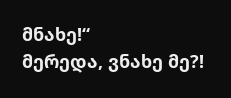მნახე!“
მერედა, ვნახე მე?!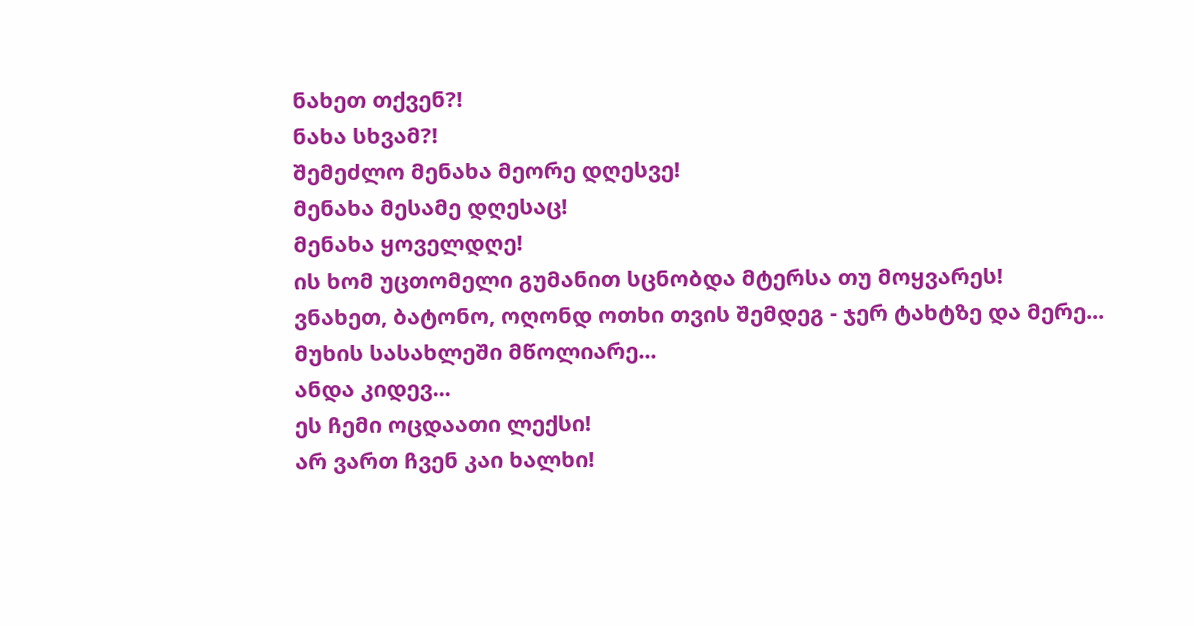ნახეთ თქვენ?!
ნახა სხვამ?!
შემეძლო მენახა მეორე დღესვე!
მენახა მესამე დღესაც!
მენახა ყოველდღე!
ის ხომ უცთომელი გუმანით სცნობდა მტერსა თუ მოყვარეს!
ვნახეთ, ბატონო, ოღონდ ოთხი თვის შემდეგ - ჯერ ტახტზე და მერე... მუხის სასახლეში მწოლიარე...
ანდა კიდევ...
ეს ჩემი ოცდაათი ლექსი!
არ ვართ ჩვენ კაი ხალხი!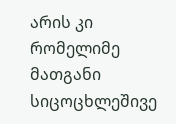არის კი რომელიმე მათგანი სიცოცხლეშივე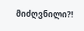მიძღვნილი?!